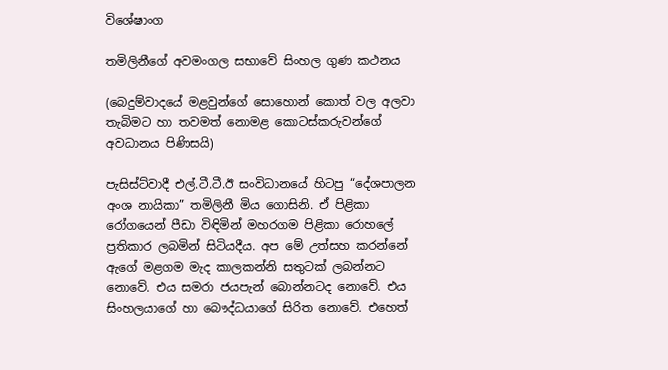විශේෂාංග

තමිලිනීගේ අවමංගල සභාවේ සිංහල ගුණ කථනය

(බෙදුම්වාදයේ මළවුන්ගේ සොහොන් කොත් වල අලවා තැබිමට හා තවමත් නොමළ කොටස්කරුවන්ගේ අවධානය පිණිසයි)

පැසිස්ට්වාදී එල්.ටී.ටී.ඊ සංවිධානයේ හිටපු “දේශපාලන අංශ නායිකා” තමිලිනී මිය ගොසිනි. ඒ පිළිකා රෝගයෙන් පීඩා විඳිමින් මහරගම පිළිකා රොහලේ ප්‍රතිකාර ලබමින් සිටියදීය. අප මේ උත්සහ කරන්නේ ඇගේ මළගම මැද කාලකන්නි සතුටක් ලබන්නට නොවේ. එය සමරා ජයපැන් බොන්නටද නොවේ. එය සිංහලයාගේ හා බෞද්ධයාගේ සිරිත නොවේ. එහෙත්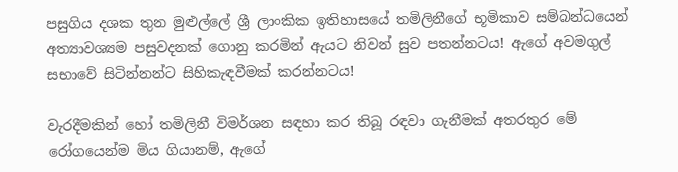පසුගිය දශක තුන මුළුල්ලේ ශ්‍රී ලාංකික ඉතිහාසයේ තමිලිනීගේ භූමිකාව සම්බන්ධයෙන් අත්‍යාවශ්‍යම පසුවදනක් ගොනු කරමින් ඇයට නිවන් සුව පතන්නටය! ඇගේ අවමගුල් සභාවේ සිටින්නන්ට සිහිකැඳවීමක් කරන්නටය!

වැරදීමකින් හෝ තමිලිනී විමර්ශන සඳහා කර තිබූ රඳවා ගැනීමක් අතරතුර මේ රෝගයෙන්ම මිය ගියානම්, ඇගේ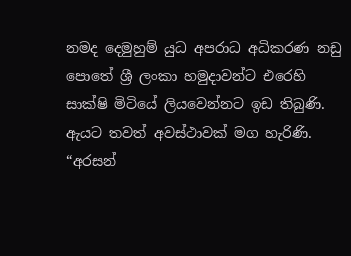නමද දෙමුහුම් යුධ අපරාධ අධිකරණ නඩු පොතේ ශ්‍රී ලංකා හමුදාවන්ට එරෙහි සාක්ෂි මිටියේ ලියවෙන්නට ඉඩ තිබුණි. ඇයට තවත් අවස්ථාවක් මග හැරිණි. “අරසන්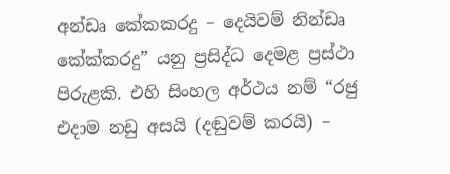අන්ඩෘ කේකකරදු – දෙයිවම් නින්ඩෘ කේක්කරදු” යනු ප්‍රසිද්ධ දෙමළ ප්‍රස්ථා පිරුළකි. එහි සිංහල අර්ථය නම් “රජු එදාම නඩු අසයි (දඬුවම් කරයි) –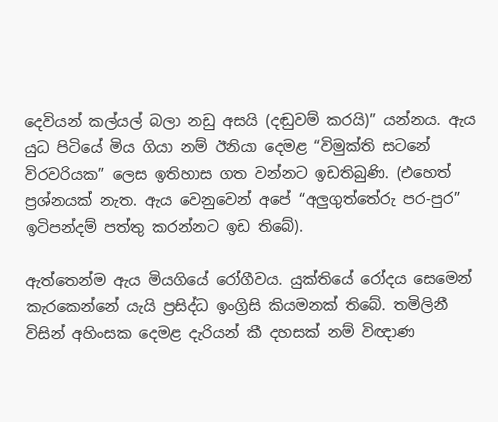දෙවියන් කල්යල් බලා නඩු අසයි (දඬුවම් කරයි)” යන්නය. ඇය යුධ පිටියේ මිය ගියා නම් ඊනියා දෙමළ “විමුක්ති සටනේ විරවරියක” ලෙස ඉතිහාස ගත වන්නට ඉඩතිබුණි. (එහෙත් ප්‍රශ්නයක් නැත. ඇය වෙනුවෙන් අපේ “අලුගුත්තේරු පර-පුර” ඉටිපන්දම් පත්තු කරන්නට ඉඩ තිබේ).

ඇත්තෙන්ම ඇය මියගියේ රෝගීවය. යුක්තියේ රෝදය සෙමෙන් කැරකෙන්නේ යැයි ප්‍රසිද්ධ ඉංග්‍රිසි කියමනක් තිබේ. තමිලිනී විසින් අහිංසක දෙමළ දැරියන් කී දහසක් නම් විඥාණ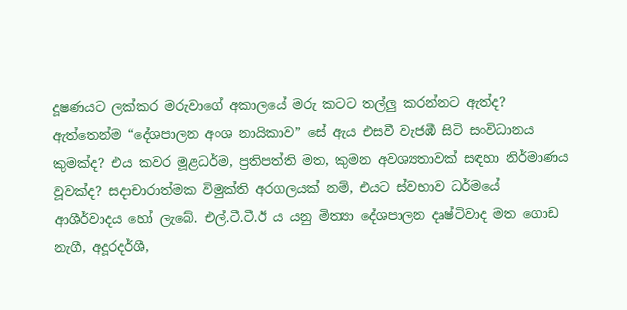දූෂණයට ලක්කර මරුවාගේ අකාලයේ මරු කටට තල්ලු කරන්නට ඇත්ද? ඇත්තෙන්ම “දේශපාලන අංශ නායිකාව” සේ ඇය එසවී වැජඹී සිටි සංවිධානය කුමක්ද? එය කවර මූළධර්ම, ප්‍රතිපත්ති මත, කුමන අවශ්‍යතාවක් සඳහා නිර්මාණය වූවක්ද? සදාචාරාත්මක විමුක්ති අරගලයක් නම්, එයට ස්වභාව ධර්මයේ ආශීර්වාදය හෝ ලැබේ. එල්.ටී.ටී.ඊ ය යනු මිත්‍යා දේශපාලන දෘෂ්ටිවාද මත ගොඩ නැගී, අදූරදර්ශී,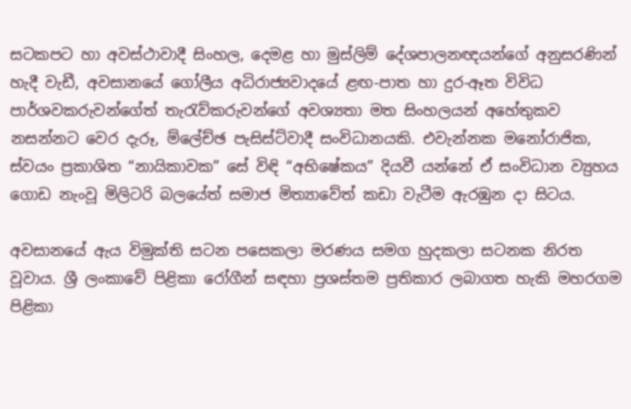සටකපට හා අවස්ථාවාදී සිංහල, දෙමළ හා මුස්ලිම් දේශපාලනඥයන්ගේ අනුසරණින් හැදී වැඩී, අවසානයේ ගෝලීය අධිරාජ්‍යවාදයේ ළඟ-පාත හා දුර-ඈත විවිධ පාර්ශවකරුවන්ගේත් තැරැව්කරුවන්ගේ අවශ්‍යතා මත සිංහලයන් අහේතුකව නසන්නට වෙර දැරූ, ම්ලේච්ඡ පැසිස්ට්වාදී සංවිධානයකි. එවැන්නක මනෝරාජික, ස්වයං ප්‍රකාශිත “නායිකාවක” සේ විඳි “අභිෂේකය” දියවී යන්නේ ඒ සංවිධාන ව්‍යුහය ගොඩ නැංවූ මිලිටරි බලයේත් සමාජ මිත්‍යාවේත් කඩා වැටීම ඇරඹුන දා සිටය.

අවසානයේ ඇය විමුක්ති සටන පසෙකලා මරණය සමග හුදකලා සටනක නිරත වූවාය. ශ්‍රී ලංකාවේ පිළිකා රෝගීන් සඳහා ප්‍රශස්තම ප්‍රතිකාර ලබාගත හැකි මහරගම පිළිකා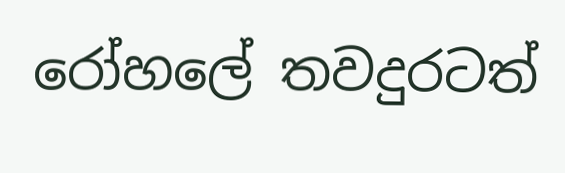රෝහලේ තවදුරටත්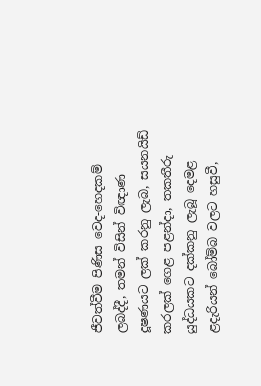ජීවත්වීම පිණිස වෙද-හෙදකම් ලබද්දී, තමන් විසින් විඥාණ දූෂණයට ලක් කරනු ලැබ, සයනයිඩ් කරලක් ගෙළ පළන්දා, තකතීරු යුද්ධයකට දක්කනු ලැබූ දෙමළ ළදැරියන් බෝම්බ වලට හසුවී,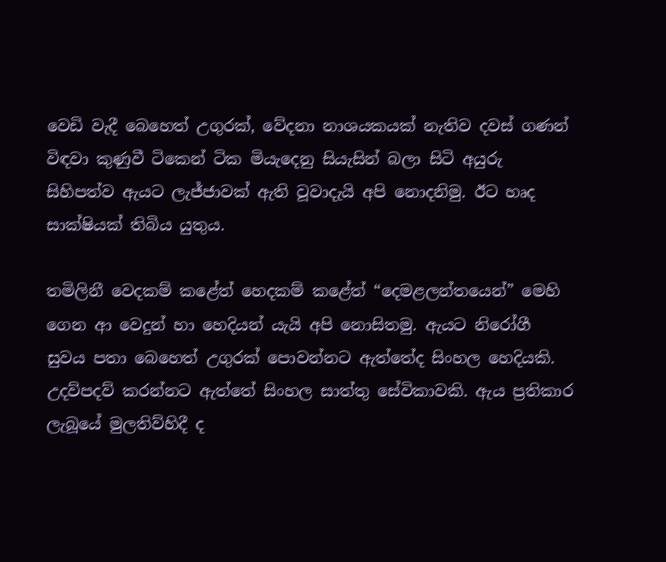වෙඩි වැදී බෙහෙත් උගුරක්, වේදනා නාශයකයක් නැතිව දවස් ගණන් විඳවා කුණුවී ටිකෙන් ටික මියැදෙනු සියැසින් බලා සිටි අයුරු සිහිපත්ව ඇයට ලැජ්ජාවක් ඇති වූවාදැයි අපි නොදනිමු. ඊට හෘද සාක්ෂියක් තිබිය යුතුය.

තමිලිනී වෙදකම් කළේත් හෙදකම් කළේත් “දෙමළලන්තයෙන්” මෙහි ගෙන ආ වෙදුන් හා හෙදියන් යැයි අපි නොසිතමු. ඇයට නිරෝගී සුවය පතා බෙහෙත් උගුරක් පොවන්නට ඇත්තේද සිංහල හෙදියකි. උදව්පදව් කරන්නට ඇත්තේ සිංහල සාත්තු සේවිකාවකි. ඇය ප්‍රතිකාර ලැබූයේ මුලතිව්හිදී ද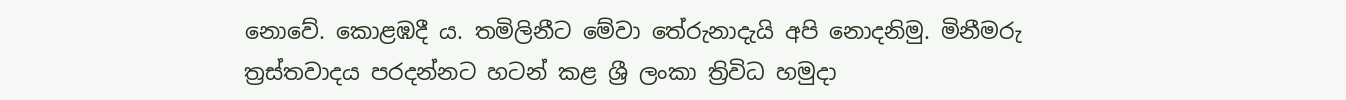නොවේ. කොළඹදී ය. තමිලිනීට මේවා තේරුනාදැයි අපි නොදනිමු. මිනීමරු ත්‍රස්තවාදය පරදන්නට හටන් කළ ශ්‍රී ලංකා ත්‍රිවිධ හමුදා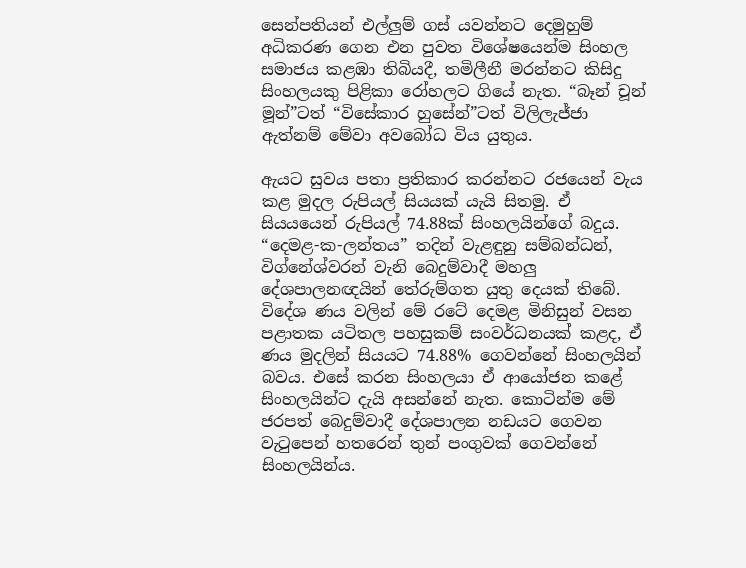සෙන්පතියන් එල්ලුම් ගස් යවන්නට දෙමුහුම් අධිකරණ ගෙන එන පුවත විශේෂයෙන්ම සිංහල සමාජය කළඹා තිබියදී, තමිලීනී මරන්නට කිසිදු සිංහලයකු පිළිකා රෝහලට ගියේ නැත. “බෑන් චූන් මූන්”ටත් “විසේකාර හුසේන්”ටත් විලිලැජ්ජා ඇත්නම් මේවා අවබෝධ විය යුතුය.

ඇයට සුවය පතා ප්‍රතිකාර කරන්නට රජයෙන් වැය කළ මුදල රුපියල් සියයක් යැයි සිතමු. ඒ සියයයෙන් රුපියල් 74.88ක් සිංහලයින්ගේ බදුය. “දෙමළ-ක-ලන්තය” තදින් වැළඳුනු සම්බන්ධන්, විග්නේශ්වරන් වැනි බෙදුම්වාදී මහලු දේශපාලනඥයින් තේරුම්ගත යුතු දෙයක් තිබේ. විදේශ ණය වලින් මේ රටේ දෙමළ මිනිසුන් වසන පළාතක යටිතල පහසුකම් සංවර්ධනයක් කළද, ඒ ණය මුදලින් සියයට 74.88% ගෙවන්නේ සිංහලයින් බවය. එසේ කරන සිංහලයා ඒ ආයෝජන කළේ සිංහලයින්ට දැයි අසන්නේ නැත. කොටින්ම මේ ජරපත් බෙදුම්වාදී දේශපාලන නඩයට ගෙවන වැටුපෙන් හතරෙන් තුන් පංගුවක් ගෙවන්නේ සිංහලයින්ය.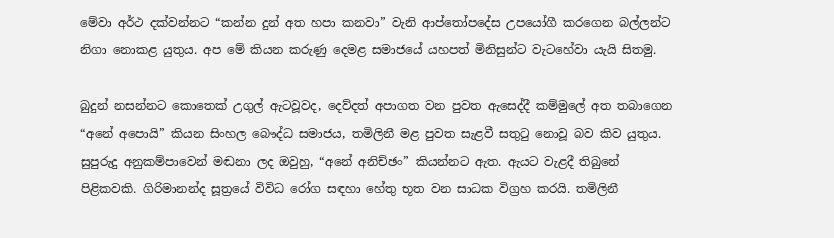මේවා අර්ථ දක්වන්නට “කන්න දුන් අත හපා කනවා” වැනි ආප්තෝපදේස උපයෝගී කරගෙන බල්ලන්ට නිගා නොකළ යුතුය. අප මේ කියන කරුණු දෙමළ සමාජයේ යහපත් මිනිසුන්ට වැටහේවා යැයි සිතමු.

බුදුන් නසන්නට කොතෙක් උගුල් ඇටවූවද, දෙව්දත් අපාගත වන පුවත ඇසෙද්දී කම්මුලේ අත තබාගෙන “අනේ අපොයි” කියන සිංහල බෞද්ධ සමාජය, තමිලිනී මළ පුවත සැළවී සතුටු නොවූ බව කිව යුතුය. සුපුරුදු අනුකම්පාවෙන් මඬනා ලද ඔවුහු, “අනේ අනිච්ඡං” කියන්නට ඇත. ඇයට වැළදී තිබුනේ පිළිකවකි. ගිරිමානන්ද සූත්‍රයේ විවිධ රෝග සඳහා හේතු භූත වන සාධක විග්‍රහ කරයි. තමිලිනී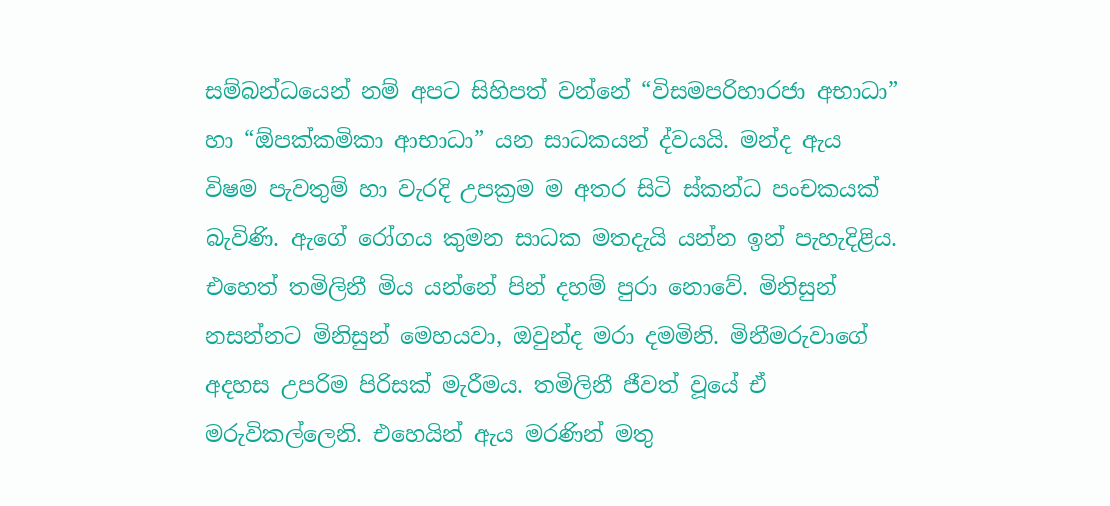සම්බන්ධයෙන් නම් අපට සිහිපත් වන්නේ “විසමපරිහාරජා අභාධා” හා “ඕපක්කමිකා ආභාධා” යන සාධකයන් ද්වයයි. මන්ද ඇය විෂම පැවතුම් හා වැරදි උපක්‍රම ම අතර සිටි ස්කන්ධ පංචකයක් බැවිණි. ඇගේ රෝගය කුමන සාධක මතදැයි යන්න ඉන් පැහැදිළිය. එහෙත් තමිලිනී මිය යන්නේ පින් දහම් පුරා නොවේ. මිනිසුන් නසන්නට මිනිසුන් මෙහයවා, ඔවුන්ද මරා දමමිනි. මිනීමරුවාගේ අදහස උපරිම පිරිසක් මැරීමය. තමිලිනී ජීවත් වූයේ ඒ මරුවිකල්ලෙනි. එහෙයින් ඇය මරණින් මතු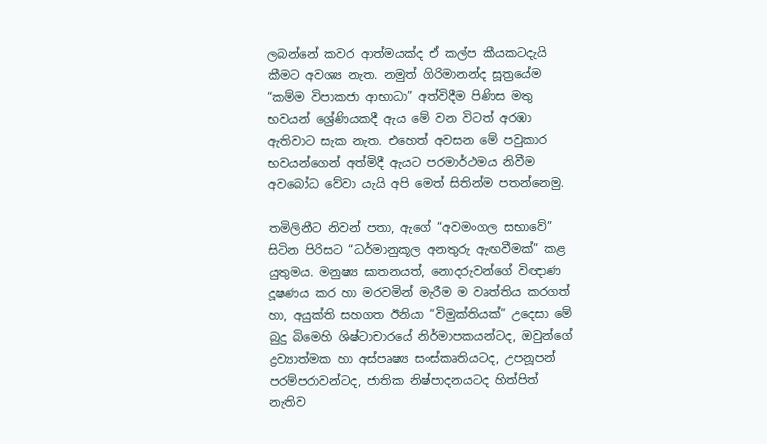ලබන්නේ කවර ආත්මයක්ද ඒ කල්ප කීයකටදැයි කීමට අවශ්‍ය නැත. නමුත් ගිරිමානන්ද සූත්‍රයේම “කම්ම විපාකජා ආභාධා” අත්විදීම පිණිස මතු භවයන් ශ්‍රේණියකදී ඇය මේ වන විටත් අරඹා ඇතිවාට සැක නැත. එහෙත් අවසන මේ පවුකාර භවයන්ගෙන් අත්මිදී ඇයට පරමාර්ථමය නිවීම අවබෝධ වේවා යැයි අපි මෙත් සිතින්ම පතන්නෙමු.

තමිලිනීට නිවන් පතා, ඇගේ “අවමංගල සභාවේ” සිටින පිරිසට “ධර්මානුකූල අනතුරු ඇඟවීමක්” කළ යුතුමය. මනුෂ්‍ය ඝාතනයත්, නොදරුවන්ගේ විඥාණ දූෂණය කර හා මරවමින් මැරීම ම වෘත්තිය කරගත් හා, අයුක්ති සහගත ඊනියා “විමුක්තියක්” උදෙසා මේ බුදු බිමෙහි ශිෂ්ටාචාරයේ නිර්මාපකයන්ටද, ඔවුන්ගේ ද්‍රව්‍යාත්මක හා අස්පෘෂ්‍ය සංස්කෘතියටද, උපනූපන් පරම්පරාවන්ටද, ජාතික නිෂ්පාදනයටද හිත්පිත් නැතිව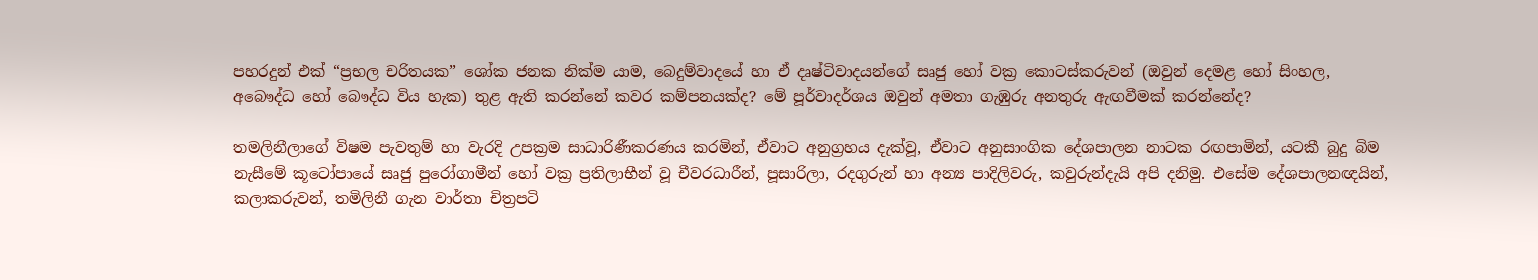පහරදුන් එක් “ප්‍රභල චරිතයක” ශෝක ජනක නික්ම යාම, බෙදුම්වාදයේ හා ඒ දෘෂ්ටිවාදයන්ගේ සෘජු හෝ වක්‍ර කොටස්කරුවන් (ඔවුන් දෙමළ හෝ සිංහල, අබෞද්ධ හෝ බෞද්ධ විය හැක) තුළ ඇති කරන්නේ කවර කම්පනයක්ද? මේ පූර්වාදර්ශය ඔවුන් අමතා ගැඹුරු අනතුරු ඇඟවීමක් කරන්නේද?

තමලිනීලාගේ විෂම පැවතුම් හා වැරදි උපක්‍රම සාධාරිණීකරණය කරමින්, ඒවාට අනුග්‍රහය දැක්වූ, ඒවාට අනුසාංගික දේශපාලන නාටක රඟපාමින්, යටකී බුදු බිම නැසීමේ කූටෝපායේ සෘජු පුරෝගාමීන් හෝ වක්‍ර ප්‍රතිලාභීන් වූ චීවරධාරීන්, පූසාරිලා, රදගුරුන් හා අන්‍ය පාදිලිවරු, කවුරුන්දැයි අපි දනිමු. එසේම දේශපාලනඥයින්, කලාකරුවන්, තමිලිනී ගැන වාර්තා චිත්‍රපටි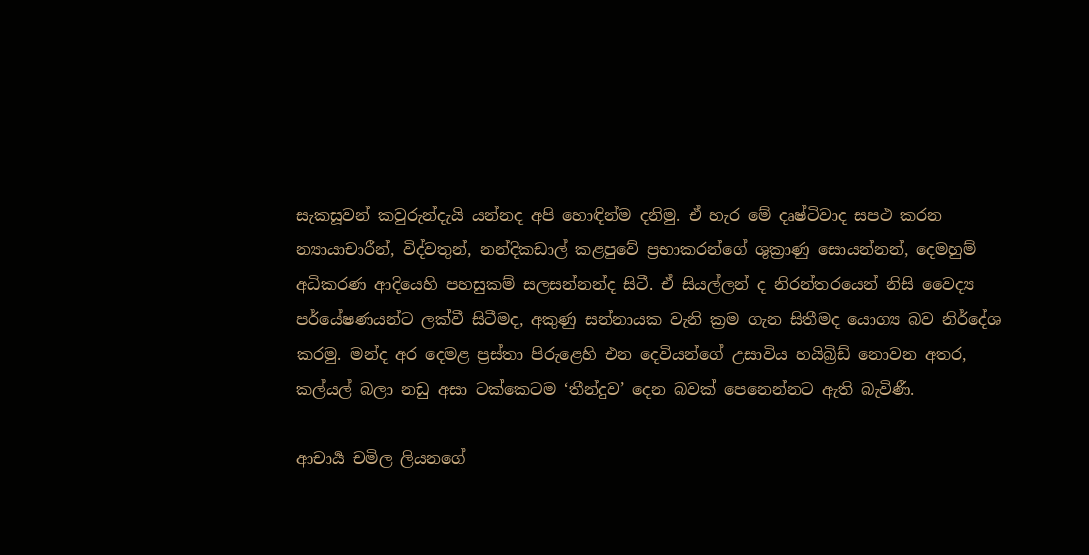සැකසූවන් කවුරුන්දැයි යන්නද අපි හොඳින්ම දනිමු. ඒ හැර මේ දෘෂ්ටිවාද සපථ කරන න්‍යායාචාරීන්, විද්වතුන්, නන්දිකඩාල් කළපුවේ ප්‍රභාකරන්ගේ ශුක්‍රාණු සොයන්නන්, දෙමහුම් අධිකරණ ආදියෙහි පහසුකම් සලසන්නන්ද සිටී. ඒ සියල්ලන් ද නිරන්තරයෙන් නිසි වෛද්‍ය පර්යේෂණයන්ට ලක්වී සිටීමද, අකුණු සන්නායක වැනි ක්‍රම ගැන සිතීමද යොග්‍ය බව නිර්දේශ කරමු. මන්ද අර දෙමළ ප්‍රස්තා පිරුළෙහි එන දෙවියන්ගේ උසාවිය හයිබ්‍රිඩ් නොවන අතර, කල්යල් බලා නඩු අසා ටක්කෙටම ‘තීන්දුව’ දෙන බවක් පෙනෙන්නට ඇති බැවිණී.

ආචාර්‍ය චමිල ලියනගේ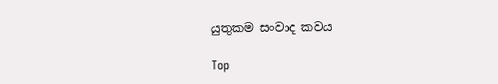යුතුකම සංවාද කවය

Top